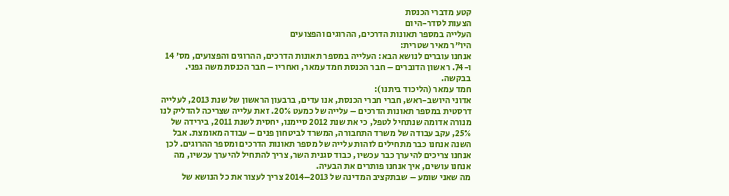קטע מדברי הכנסת
הצעות לסדר-היום
העלייה במספר תאונות הדרכים, ההרוגים והפצועים
היו"ר מאיר שטרית:
אנחנו עוברים לנושא הבא: העלייה במספר תאונות הדרכים, ההרוגים והפצועים, מס' 14 ו-74. ראשון הדוברים – חבר הכנסת חמד עמאר, ואחריו – חבר הכנסת משה גפני. בבקשה.
חמד עמאר (הליכוד ביתנו):
אדוני היושב-ראש, חברי חברי הכנסת, אנו עדים, ברבעון הראשון של שנת 2013, לעלייה דרסטית במספר תאונות הדרכים – עלייה של כמעט 20%. זאת עלייה שצריכה להדליק לנו מנורה אדומה שנתחיל לטפל, כי את שנת 2012 סיימנו, יחסית לשנת 2011, בירידה של 25%, עקב עבודה של משרד התחבורה, המשרד לביטחון פנים – עבודה מאומצת. אבל השנה אנחנו כבר מתחילים לזהות עלייה של מספר תאונות הדרכים ומספר ההרוגים. לכן אנחנו צריכים להיערך כבר עכשיו, כבוד סגנית השר, צריך להתחיל להיערך עכשיו, מה אנחנו עושים, איך אנחנו פותרים את הבעיה.
מה שאני שומע – שבתקציב המדינה של 2013–2014 צריך לעצור את כל הנושא של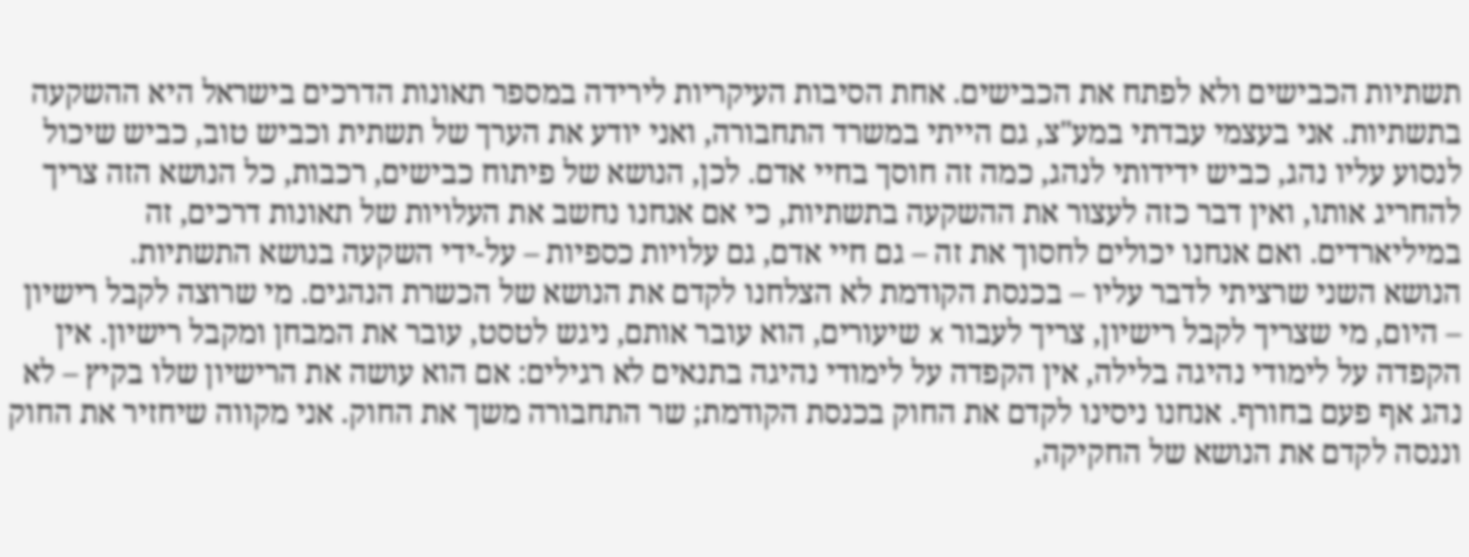תשתיות הכבישים ולא לפתח את הכבישים. אחת הסיבות העיקריות לירידה במספר תאונות הדרכים בישראל היא ההשקעה בתשתיות. אני בעצמי עבדתי במע"צ, גם הייתי במשרד התחבורה, ואני יודע את הערך של תשתית וכביש טוב, כביש שיכול לנסוע עליו נהג, כביש ידידותי לנהג, כמה זה חוסך בחיי אדם. לכן, הנושא של פיתוח כבישים, רכבות, כל הנושא הזה צריך להחריג אותו, ואין דבר כזה לעצור את ההשקעה בתשתיות, כי אם אנחנו נחשב את העלויות של תאונות דרכים, זה במיליארדים. ואם אנחנו יכולים לחסוך את זה – גם חיי אדם, גם עלויות כספיות – על-ידי השקעה בנושא התשתיות.
הנושא השני שרציתי לדבר עליו – בכנסת הקודמת לא הצלחנו לקדם את הנושא של הכשרת הנהגים. מי שרוצה לקבל רישיון – היום, מי שצריך לקבל רישיון, צריך לעבור x שיעורים, הוא עובר אותם, ניגש לטסט, עובר את המבחן ומקבל רישיון. אין הקפדה על לימודי נהיגה בלילה, אין הקפדה על לימודי נהיגה בתנאים לא רגילים: אם הוא עושה את הרישיון שלו בקיץ – לא נהג אף פעם בחורף. אנחנו ניסינו לקדם את החוק בכנסת הקודמת; שר התחבורה משך את החוק. אני מקווה שיחזיר את החוק וננסה לקדם את הנושא של החקיקה,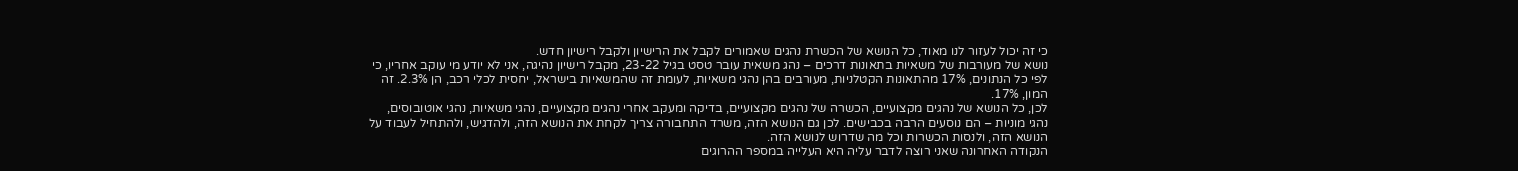כי זה יכול לעזור לנו מאוד, כל הנושא של הכשרת נהגים שאמורים לקבל את הרישיון ולקבל רישיון חדש.
נושא של מעורבות של משאיות בתאונות דרכים – נהג משאית עובר טסט בגיל 23-22, מקבל רישיון נהיגה, אני לא יודע מי עוקב אחריו, כי לפי כל הנתונים, 17% מהתאונות הקטלניות, מעורבים בהן נהגי משאיות, לעומת זה שהמשאיות בישראל, יחסית לכלי רכב, הן 2.3%. זה המון, 17%.
לכן, כל הנושא של נהגים מקצועיים, הכשרה של נהגים מקצועיים, בדיקה ומעקב אחרי נהגים מקצועיים, נהגי משאיות, נהגי אוטובוסים, נהגי מוניות – הם נוסעים הרבה בכבישים. לכן גם הנושא הזה, משרד התחבורה צריך לקחת את הנושא הזה, ולהדגיש, ולהתחיל לעבוד על הנושא הזה, ולנסות הכשרות וכל מה שדרוש לנושא הזה.
הנקודה האחרונה שאני רוצה לדבר עליה היא העלייה במספר ההרוגים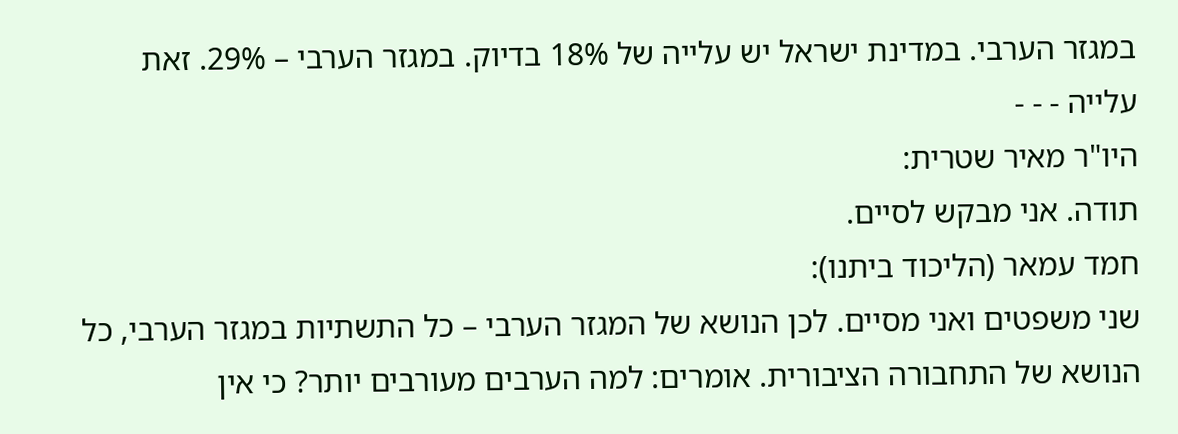במגזר הערבי. במדינת ישראל יש עלייה של 18% בדיוק. במגזר הערבי – 29%. זאת עלייה - - -
היו"ר מאיר שטרית:
תודה. אני מבקש לסיים.
חמד עמאר (הליכוד ביתנו):
שני משפטים ואני מסיים. לכן הנושא של המגזר הערבי – כל התשתיות במגזר הערבי, כל הנושא של התחבורה הציבורית. אומרים: למה הערבים מעורבים יותר? כי אין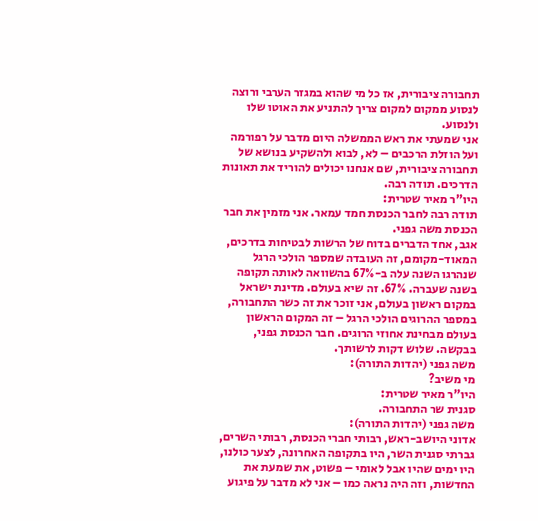תחבורה ציבורית, אז כל מי שהוא במגזר הערבי ורוצה לנסוע ממקום למקום צריך להתניע את האוטו שלו ולנסוע.
אני שמעתי את ראש הממשלה היום מדבר על רפורמה ועל הוזלת הרכבים – לא, לבוא ולהשקיע בנושא של תחבורה ציבורית, שם אנחנו יכולים להוריד את תאונות הדרכים. תודה רבה.
היו"ר מאיר שטרית:
תודה רבה לחבר הכנסת חמד עמאר. אני מזמין את חבר הכנסת משה גפני.
אגב, אחד הדברים בדוח של הרשות לבטיחות בדרכים, המאוד-מקומם, זה העובדה שמספר הולכי הרגל שנהרגו השנה עלה ב-67% בהשוואה לאותה תקופה בשנה שעברה. 67%. זה שיא בעולם. מדינת ישראל במקום ראשון בעולם, אני זוכר את זה כשר התחבורה, במספר ההרוגים הולכי הרגל – זה המקום הראשון בעולם מבחינת אחוזי הרוגים. חבר הכנסת גפני, בבקשה. שלוש דקות לרשותך.
משה גפני (יהדות התורה):
מי משיב?
היו"ר מאיר שטרית:
סגנית שר התחבורה.
משה גפני (יהדות התורה):
אדוני היושב-ראש, רבותי חברי הכנסת, רבותי השרים, גברתי סגנית השר, היו בתקופה האחרונה, לצער כולנו, היו ימים שהיו אבל לאומי – פשוט, את שמעת את החדשות, וזה היה נראה כמו – אני לא מדבר על פיגוע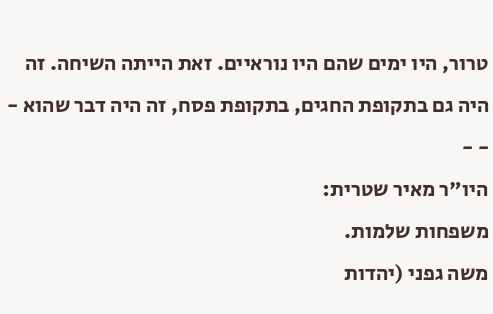טרור, היו ימים שהם היו נוראיים. זאת הייתה השיחה. זה היה גם בתקופת החגים, בתקופת פסח, זה היה דבר שהוא - - -
היו"ר מאיר שטרית:
משפחות שלמות.
משה גפני (יהדות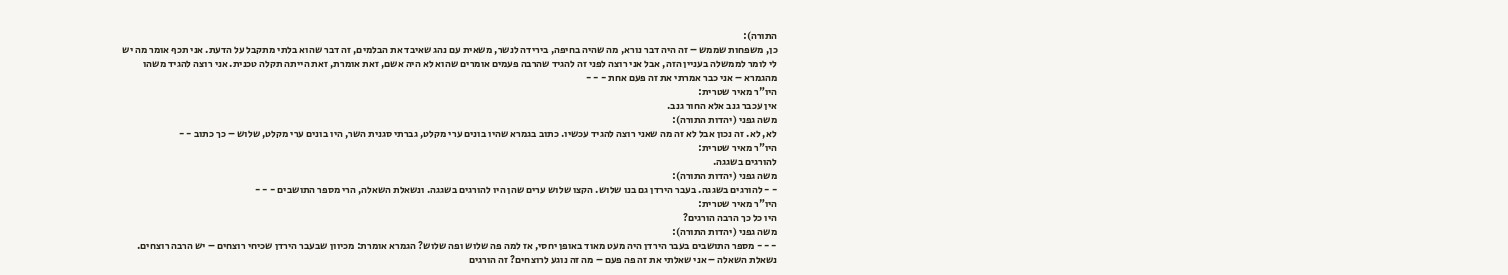התורה):
כן, משפחות שממש – זה היה דבר נורא, מה שהיה בחיפה, בירידה לנשר, משאית עם נהג שאיבד את הבלמים, זה דבר שהוא בלתי מתקבל על הדעת. אני תכף אומר מה יש לי לומר לממשלה בעניין הזה, אבל אני רוצה לפני זה להגיד שהרבה פעמים אומרים שהוא לא היה אשם, זאת אומרת, זאת הייתה תקלה טכנית. אני רוצה להגיד משהו מהגמרא – אני כבר אמרתי את זה פעם אחת - - -
היו"ר מאיר שטרית:
אין עכבר גנב אלא החור גנב.
משה גפני (יהדות התורה):
לא, לא. זה נכון אבל לא זה מה שאני רוצה להגיד עכשיו. כתוב בגמרא שהיו בונים ערי מקלט, גברתי סגנית השר, היו בונים ערי מקלט, שלוש – כך כתוב - -
היו"ר מאיר שטרית:
להורגים בשגגה.
משה גפני (יהדות התורה):
- - להורגים בשגגה. בעבר הירדן גם בנו שלוש. הקצו שלוש ערים שהן היו להורגים בשגגה. ונשאלת השאלה, הרי מספר התושבים - - -
היו"ר מאיר שטרית:
היו כל כך הרבה הורגים?
משה גפני (יהדות התורה):
- - - מספר התושבים בעבר הירדן היה מעט מאוד באופן יחסי, אז למה פה שלוש ופה שלוש? הגמרא אומרת: מכיוון שבעבר הירדן שכיחי רוצחים – יש הרבה רוצחים. נשאלת השאלה – אני שאלתי את זה פה פעם – מה זה נוגע לרוצחים? זה הורגים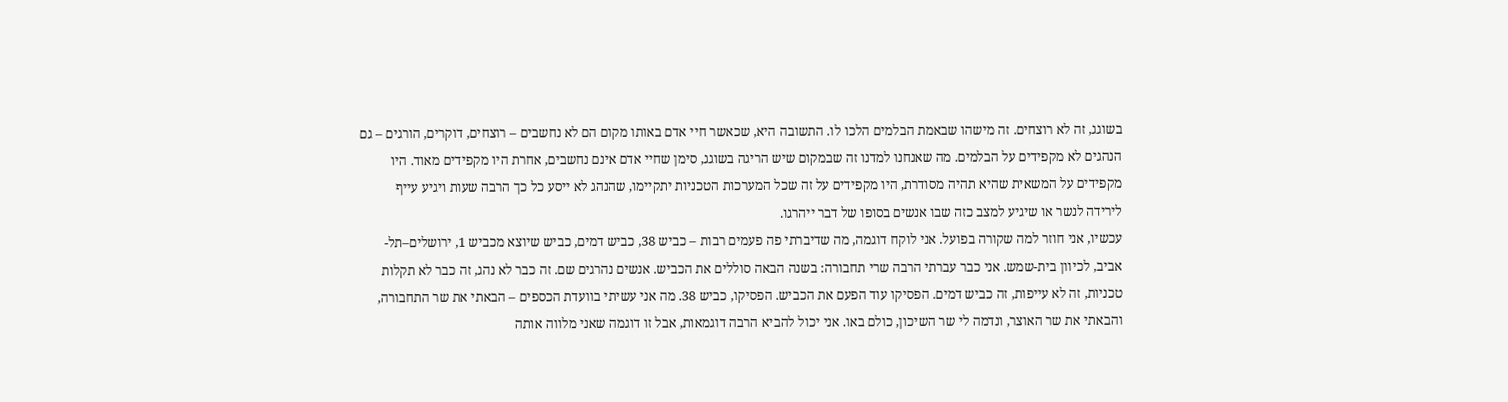בשוגג, זה לא רוצחים. זה מישהו שבאמת הבלמים הלכו לו. התשובה היא, שכאשר חיי אדם באותו מקום הם לא נחשבים – רוצחים, דוקרים, הורגים – גם הנהגים לא מקפידים על הבלמים. מה שאנחנו למדנו זה שבמקום שיש הריגה בשוגג, סימן שחיי אדם אינם נחשבים, אחרת היו מקפידים מאוד. היו מקפידים על המשאית שהיא תהיה מסודרת, היו מקפידים על זה שכל המערכות הטכניות יתקיימו, שהנהג לא ייסע כל כך הרבה שעות ויגיע עייף לירידה לנשר או שיגיע למצב כזה שבו אנשים בסופו של דבר ייהרגו.
עכשיו, אני חוזר למה שקורה בפועל. אני לוקח דוגמה, מה שדיברתי פה פעמים רבות – כביש 38, כביש דמים, כביש שיוצא מכביש 1, ירושלים–תל-אביב, לכיוון בית-שמש. אני כבר עברתי הרבה שרי תחבורה: בשנה הבאה סוללים את הכביש. אנשים נהרגים שם. זה כבר לא נהג, זה כבר לא תקלות טכניות, זה לא עייפות, זה כביש דמים. הפסיקו עוד הפעם את הכביש. הפסיקו, כביש 38. מה אני עשיתי בוועדת הכספים – הבאתי את שר התחבורה, והבאתי את שר האוצר, ונדמה לי שר השיכון, כולם באו. אני יכול להביא הרבה דוגמאות, אבל זו דוגמה שאני מלווה אותה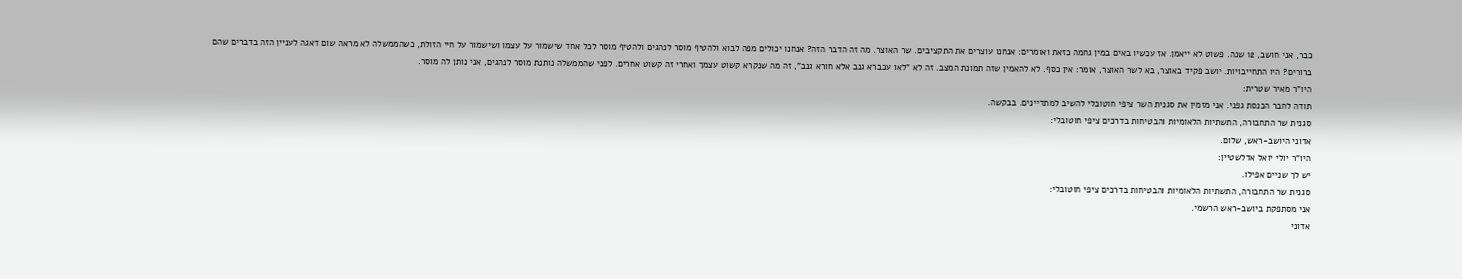כבר, אני חושב, 12 שנה. פשוט לא ייאמן. אז עכשיו באים במין גחמה כזאת ואומרים: אנחנו עוצרים את התקציבים. שר האוצר. מה זה הדבר הזה? אנחנו יכולים מפה לבוא ולהטיף מוסר לנהגים ולהטיף מוסר לכל אחד שישמור על עצמו ושישמור על חיי הזולת, כשהממשלה לא מראה שום דאגה לעניין הזה בדברים שהם ברורים? היו התחייבויות. יושב פקיד באוצר, בא לשר האוצר, אומר: אין כסף. לא להאמין שזה תמונת המצב. זה לא "לאו עכברא גנב אלא חורא גנב", זה מה שנקרא קשוט עצמך ואחרי זה קשוט אחרים. לפני שהממשלה נותנת מוסר לנהגים, אני נותן לה מוסר.
היו"ר מאיר שטרית:
תודה לחבר הכנסת גפני. אני מזמין את סגנית השר ציפי חוטובלי להשיב למתדיינים. בבקשה.
סגנית שר התחבורה, התשתיות הלאומיות והבטיחות בדרכים ציפי חוטובלי:
אדוני היושב-ראש, שלום.
היו"ר יולי יואל אדלשטיין:
יש לך שניים אפילו.
סגנית שר התחבורה, התשתיות הלאומיות והבטיחות בדרכים ציפי חוטובלי:
אני מסתפקת ביושב-ראש הרשמי.
אדוני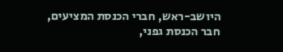היושב-ראש, חברי הכנסת המציעים, חבר הכנסת גפני,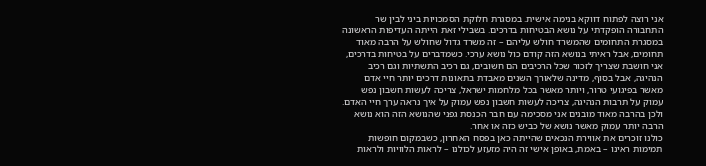אני רוצה לפתוח דווקא בנימה אישית. במסגרת חלוקת הסמכויות ביני לבין שר התחבורה הופקדתי על נושא הבטיחות בדרכים. בשבילי זאת הייתה העדיפות הראשונה במסגרת התחומים שהמשרד חולש עליהם – זה משרד גדול שחולש על הרבה מאוד תחומים, אבל ראיתי בנושא הזה קודם כול נושא ערכי. כשמדברים על בטיחות בדרכים, אני חושבת שצריך לזכור שכל הרכיבים הם חשובים, גם רכיב התשתיות וגם רכיב הנהיגה, אבל בסוף, מדינה שלאורך השנים מאבדת בתאונות דרכים יותר חיי אדם מאשר בפיגועי טרור, ויותר מאשר בכל מלחמות ישראל, צריכה לעשות חשבון נפש עמוק על תרבות הנהיגה, צריכה לעשות חשבון נפש עמוק על איך נראה ערך חיי האדם. ולכן בהרבה מאוד מובנים אני מסכימה עם חבר הכנסת גפני שהנושא הזה הוא נושא הרבה יותר עמוק מאשר נושא של כביש כזה או אחר.
כולנו זוכרים את אווירת הנכאים שהייתה כאן בפסח האחרון, כשבמקום חופשות תמימות ראינו – באמת, באופן אישי זה היה מזעזע לכולנו – לראות הלוויות ולראות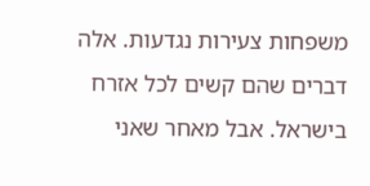משפחות צעירות נגדעות. אלה דברים שהם קשים לכל אזרח בישראל. אבל מאחר שאני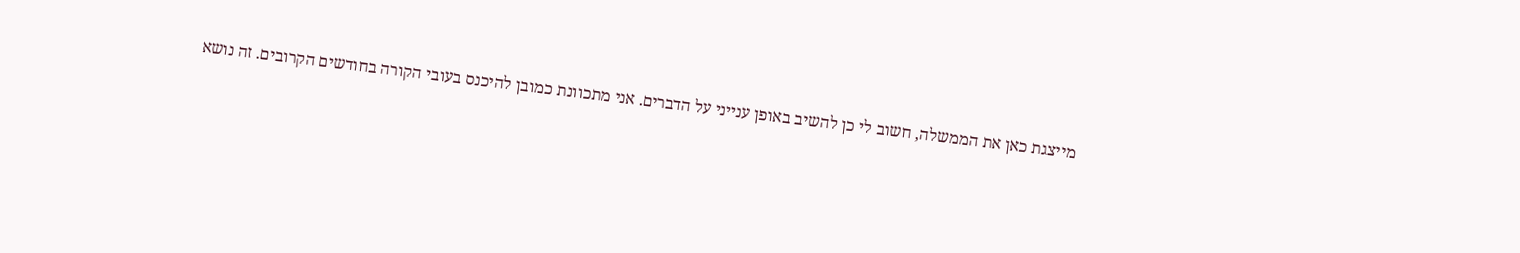מייצגת כאן את הממשלה, חשוב לי כן להשיב באופן ענייני על הדברים. אני מתכוונת כמובן להיכנס בעובי הקורה בחודשים הקרובים. זה נושא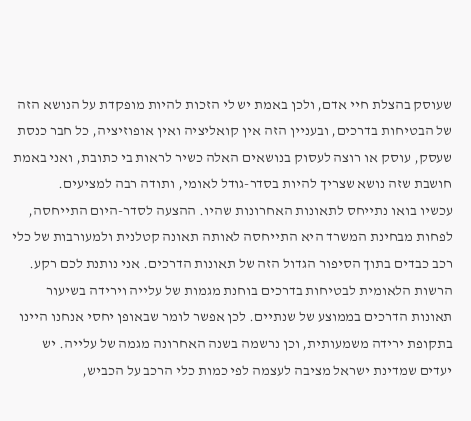שעוסק בהצלת חיי אדם, ולכן באמת יש לי הזכות להיות מופקדת על הנושא הזה של הבטיחות בדרכים, ובעניין הזה אין קואליציה ואין אופוזיציה, כל חבר כנסת שעסק, עוסק או רוצה לעסוק בנושאים האלה כשיר לראות בי כתובת, ואני באמת חושבת שזה נושא שצריך להיות בסדר-גודל לאומי, ותודה רבה למציעים.
עכשיו בואו נתייחס לתאונות האחרונות שהיו. ההצעה לסדר-היום התייחסה, לפחות מבחינת המשרד היא התייחסה לאותה תאונה קטלנית ולמעורבות של כלי רכב כבדים בתוך הסיפור הגדול הזה של תאונות הדרכים. אני נותנת לכם רקע.
הרשות הלאומית לבטיחות בדרכים בוחנת מגמות של עלייה וירידה בשיעור תאונות הדרכים בממוצע של שנתיים. לכן אפשר לומר שבאופן יחסי אנחנו היינו בתקופת ירידה משמעותית, וכן נרשמה בשנה האחרונה מגמה של עלייה. יש יעדים שמדינת ישראל מציבה לעצמה לפי כמות כלי הרכב על הכביש,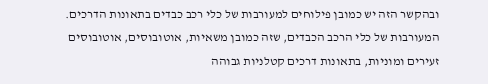ובהקשר הזה יש כמובן פילוחים למעורבות של כלי רכב כבדים בתאונות הדרכים. המעורבות של כלי הרכב הכבדים, שזה כמובן משאיות, אוטובוסים, אוטובוסים זעירים ומוניות, בתאונות דרכים קטלניות גבוהה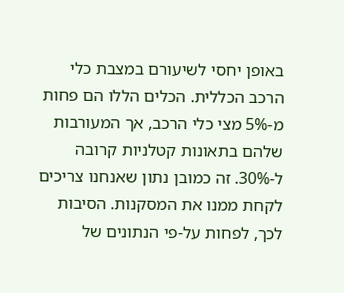באופן יחסי לשיעורם במצבת כלי הרכב הכללית. הכלים הללו הם פחות מ-5% מצי כלי הרכב, אך המעורבות שלהם בתאונות קטלניות קרובה ל-30%. זה כמובן נתון שאנחנו צריכים לקחת ממנו את המסקנות. הסיבות לכך, לפחות על-פי הנתונים של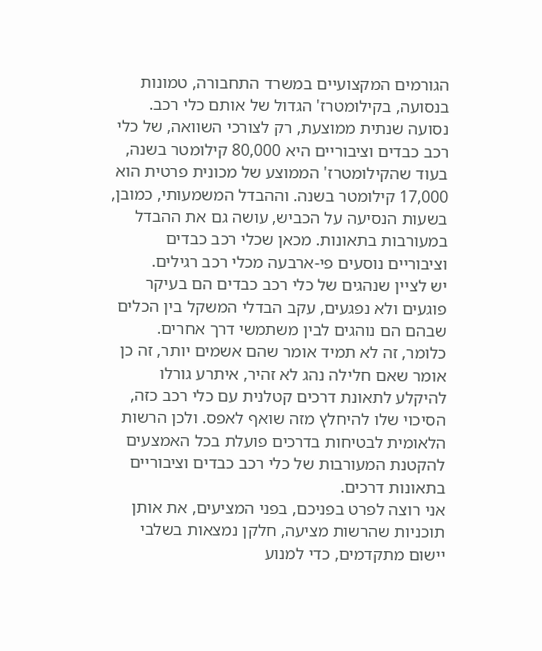הגורמים המקצועיים במשרד התחבורה, טמונות בנסועה, בקילומטרז' הגדול של אותם כלי רכב. נסועה שנתית ממוצעת, רק לצורכי השוואה, של כלי רכב כבדים וציבוריים היא 80,000 קילומטר בשנה, בעוד שהקילומטרז' הממוצע של מכונית פרטית הוא 17,000 קילומטר בשנה. וההבדל המשמעותי, כמובן, בשעות הנסיעה על הכביש, עושה גם את ההבדל במעורבות בתאונות. מכאן שכלי רכב כבדים וציבוריים נוסעים פי-ארבעה מכלי רכב רגילים.
יש לציין שנהגים של כלי רכב כבדים הם בעיקר פוגעים ולא נפגעים, עקב הבדלי המשקל בין הכלים שבהם הם נוהגים לבין משתמשי דרך אחרים. כלומר, זה לא תמיד אומר שהם אשמים יותר, זה כן אומר שאם חלילה נהג לא זהיר, איתרע גורלו להיקלע לתאונת דרכים קטלנית עם כלי רכב כזה, הסיכוי שלו להיחלץ מזה שואף לאפס. ולכן הרשות הלאומית לבטיחות בדרכים פועלת בכל האמצעים להקטנת המעורבות של כלי רכב כבדים וציבוריים בתאונות דרכים.
אני רוצה לפרט בפניכם, בפני המציעים, את אותן תוכניות שהרשות מציעה, חלקן נמצאות בשלבי יישום מתקדמים, כדי למנוע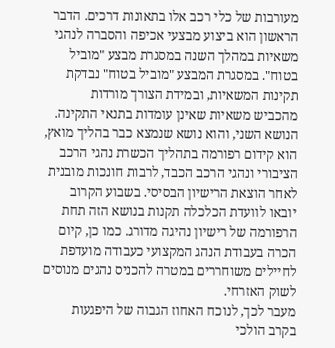מעורבות של כלי רכב אלו בתאונות דרכים. הדבר הראשון הוא ביצוע מבצעי אכיפה והסברה לנהגי משאיות במהלך השנה במסגרת מבצע "מוביל בטוח". במסגרת המבצע "מוביל בטוח" נבדקת תקינות המשאיות, ובמידת הצורך מורדות מהכביש משאיות שאינן עומדות בתנאי התקינה. הנושא השני, והוא נושא שנמצא כבר בהליך מואץ, הוא קידום רפורמה בתהליך הכשרת נהגי הרכב הציבורי ונהגי הרכב הכבד, לרבות חונכות מובנית לאחר הוצאת הרישיון הבסיסי. בשבוע הקרוב יובאו לוועדת הכלכלה תקנות בנושא הזה תחת הרפורמה של רישיון נהיגה מדורג. כמו כן, קיום הכרה בעבודת הנהג המקצועי כעבודה מועדפת לחיילים משוחררים במטרה להכניס נהגים מנוסים לשוק האזרחי.
מעבר לכך, לנוכח האחוז הגבוה של היפגעות בקרב הולכי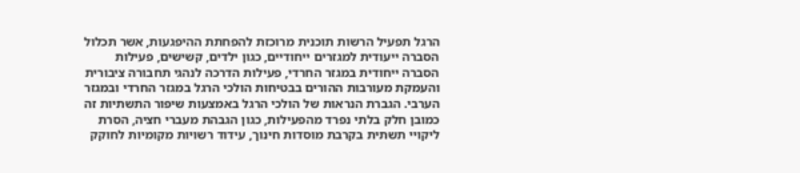הרגל תפעיל הרשות תוכנית מרוכזת להפחתת ההיפגעות, אשר תכלול הסברה ייעודית למגזרים ייחודיים, כגון ילדים, קשישים, פעילות הסברה ייחודית במגזר החרדי, פעילות הדרכה לנהגי תחבורה ציבורית והעמקת מעורבות ההורים בבטיחות הולכי הרגל במגזר החרדי ובמגזר הערבי. הגברת הנראות של הולכי הרגל באמצעות שיפור התשתיות זה כמובן חלק בלתי נפרד מהפעילות, כגון הגבהת מעברי חציה, הסרת ליקויי תשתית בקרבת מוסדות חינוך, עידוד רשויות מקומיות לחוקק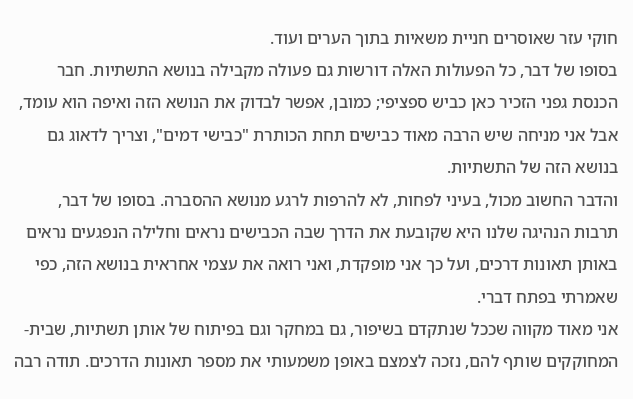חוקי עזר שאוסרים חניית משאיות בתוך הערים ועוד.
בסופו של דבר, כל הפעולות האלה דורשות גם פעולה מקבילה בנושא התשתיות. חבר הכנסת גפני הזכיר כאן כביש ספציפי; כמובן, אפשר לבדוק את הנושא הזה ואיפה הוא עומד, אבל אני מניחה שיש הרבה מאוד כבישים תחת הכותרת "כבישי דמים", וצריך לדאוג גם בנושא הזה של התשתיות.
והדבר החשוב מכול, בעיני לפחות, לא להרפות לרגע מנושא ההסברה. בסופו של דבר, תרבות הנהיגה שלנו היא שקובעת את הדרך שבה הכבישים נראים וחלילה הנפגעים נראים באותן תאונות דרכים, ועל כך אני מופקדת, ואני רואה את עצמי אחראית בנושא הזה, כפי שאמרתי בפתח דברי.
אני מאוד מקווה שככל שנתקדם בשיפור, גם במחקר וגם בפיתוח של אותן תשתיות, שבית-המחוקקים שותף להם, נזכה לצמצם באופן משמעותי את מספר תאונות הדרכים. תודה רבה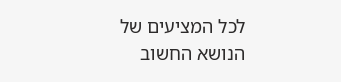לכל המציעים של הנושא החשוב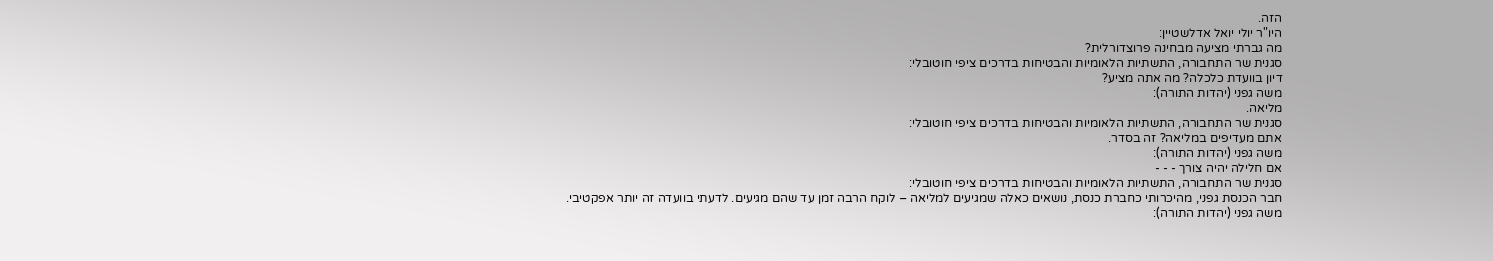הזה.
היו"ר יולי יואל אדלשטיין:
מה גברתי מציעה מבחינה פרוצדורלית?
סגנית שר התחבורה, התשתיות הלאומיות והבטיחות בדרכים ציפי חוטובלי:
דיון בוועדת כלכלה? מה אתה מציע?
משה גפני (יהדות התורה):
מליאה.
סגנית שר התחבורה, התשתיות הלאומיות והבטיחות בדרכים ציפי חוטובלי:
אתם מעדיפים במליאה? זה בסדר.
משה גפני (יהדות התורה):
אם חלילה יהיה צורך - - -
סגנית שר התחבורה, התשתיות הלאומיות והבטיחות בדרכים ציפי חוטובלי:
חבר הכנסת גפני, מהיכרותי כחברת כנסת, נושאים כאלה שמגיעים למליאה – לוקח הרבה זמן עד שהם מגיעים. לדעתי בוועדה זה יותר אפקטיבי.
משה גפני (יהדות התורה):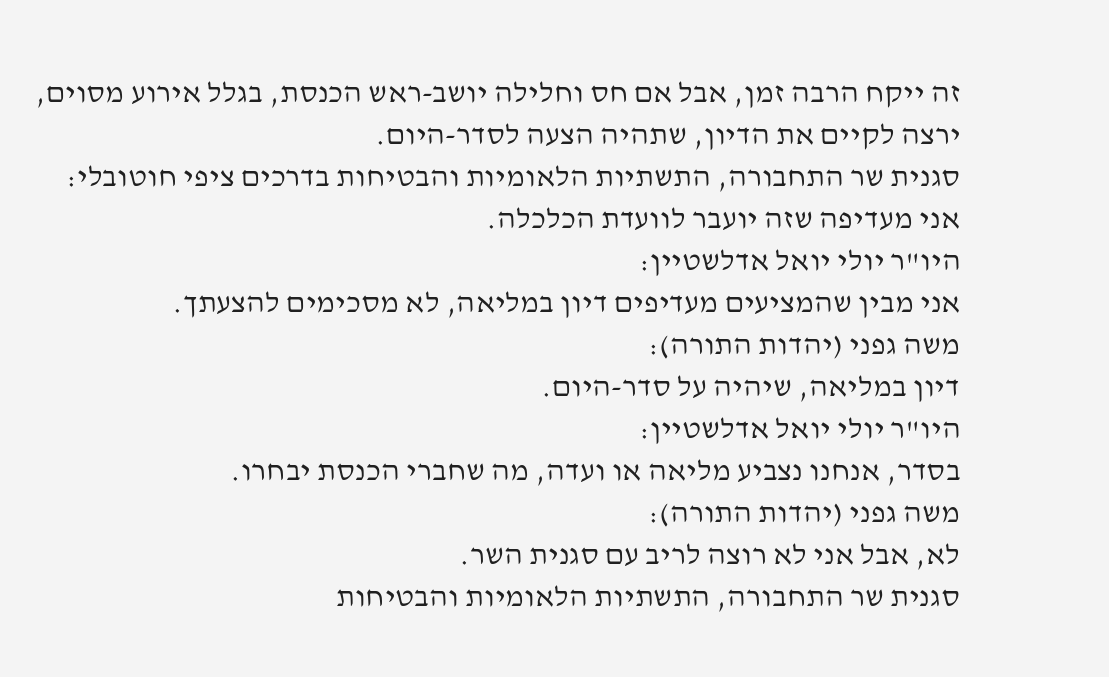זה ייקח הרבה זמן, אבל אם חס וחלילה יושב-ראש הכנסת, בגלל אירוע מסוים, ירצה לקיים את הדיון, שתהיה הצעה לסדר-היום.
סגנית שר התחבורה, התשתיות הלאומיות והבטיחות בדרכים ציפי חוטובלי:
אני מעדיפה שזה יועבר לוועדת הכלכלה.
היו"ר יולי יואל אדלשטיין:
אני מבין שהמציעים מעדיפים דיון במליאה, לא מסכימים להצעתך.
משה גפני (יהדות התורה):
דיון במליאה, שיהיה על סדר-היום.
היו"ר יולי יואל אדלשטיין:
בסדר, אנחנו נצביע מליאה או ועדה, מה שחברי הכנסת יבחרו.
משה גפני (יהדות התורה):
לא, אבל אני לא רוצה לריב עם סגנית השר.
סגנית שר התחבורה, התשתיות הלאומיות והבטיחות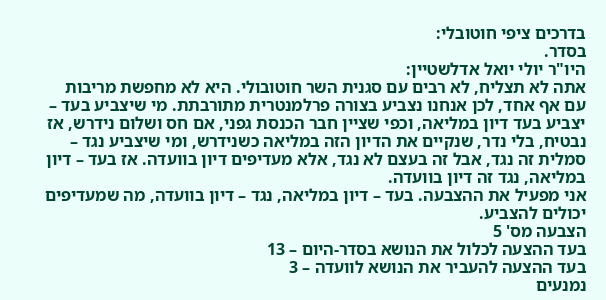בדרכים ציפי חוטובלי:
בסדר.
היו"ר יולי יואל אדלשטיין:
אתה לא תצליח, לא רבים עם סגנית השר חוטובולי. היא לא מחפשת מריבות עם אף אחד, לכן אנחנו נצביע בצורה פרלמנטרית מתורבתת. מי שיצביע בעד – יצביע בעד דיון במליאה, וכפי שציין חבר הכנסת גפני, אם חס ושלום נידרש, אז נבטיח, בלי נדר, שנקיים את הדיון הזה במליאה כשנידרש, ומי שיצביע נגד – סמלית זה נגד, אבל זה בעצם לא נגד, אלא מעדיפים דיון בוועדה. אז בעד – דיון במליאה, נגד זה דיון בוועדה.
אני מפעיל את ההצבעה. בעד – דיון במליאה, נגד – דיון בוועדה, מה שמעדיפים יכולים להצביע.
הצבעה מס' 5
בעד ההצעה לכלול את הנושא בסדר-היום – 13
בעד ההצעה להעביר את הנושא לוועדה – 3
נמנעים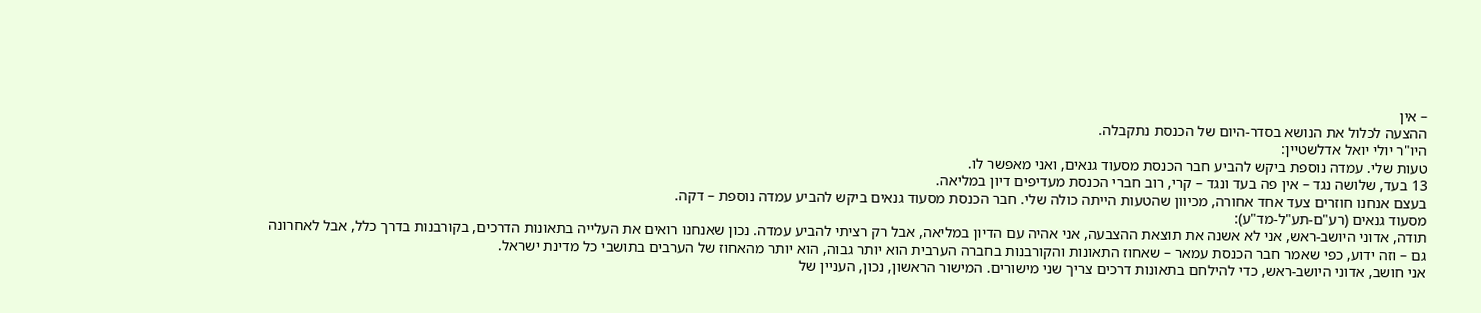– אין
ההצעה לכלול את הנושא בסדר-היום של הכנסת נתקבלה.
היו"ר יולי יואל אדלשטיין:
טעות שלי. עמדה נוספת ביקש להביע חבר הכנסת מסעוד גנאים, ואני מאפשר לו.
13 בעד, שלושה נגד – אין פה בעד ונגד – קרי, רוב חברי הכנסת מעדיפים דיון במליאה.
בעצם אנחנו חוזרים צעד אחד אחורה, מכיוון שהטעות הייתה כולה שלי. חבר הכנסת מסעוד גנאים ביקש להביע עמדה נוספת – דקה.
מסעוד גנאים (רע"ם-תע"ל-מד"ע):
תודה, אדוני היושב-ראש, אני לא אשנה את תוצאת ההצבעה, אני אהיה עם הדיון במליאה, אבל רק רציתי להביע עמדה. נכון שאנחנו רואים את העלייה בתאונות הדרכים, בקורבנות בדרך כלל, אבל לאחרונה גם – וזה ידוע, כפי שאמר חבר הכנסת עמאר – שאחוז התאונות והקורבנות בחברה הערבית הוא יותר גבוה, הוא יותר מהאחוז של הערבים בתושבי כל מדינת ישראל.
אני חושב, אדוני היושב-ראש, כדי להילחם בתאונות דרכים צריך שני מישורים. המישור הראשון, נכון, העניין של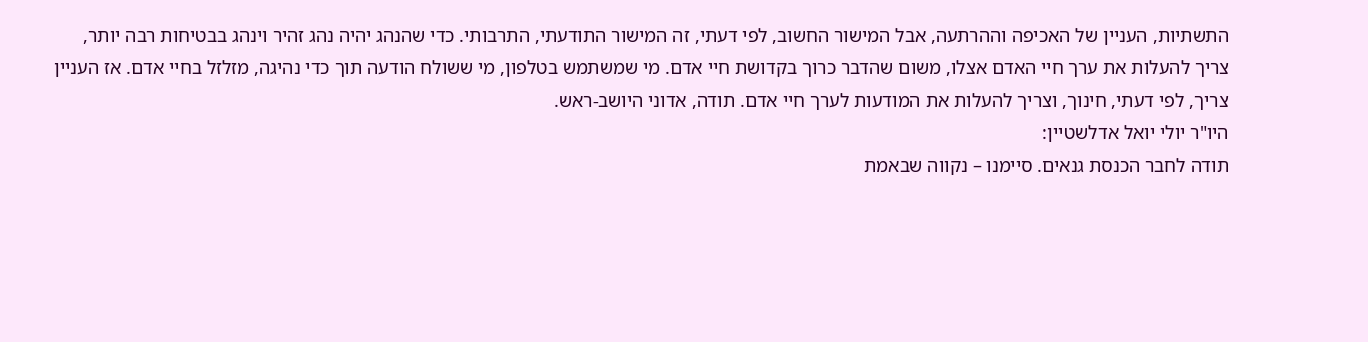התשתיות, העניין של האכיפה וההרתעה, אבל המישור החשוב, לפי דעתי, זה המישור התודעתי, התרבותי. כדי שהנהג יהיה נהג זהיר וינהג בבטיחות רבה יותר, צריך להעלות את ערך חיי האדם אצלו, משום שהדבר כרוך בקדושת חיי אדם. מי שמשתמש בטלפון, מי ששולח הודעה תוך כדי נהיגה, מזלזל בחיי אדם. אז העניין צריך, לפי דעתי, חינוך, וצריך להעלות את המודעות לערך חיי אדם. תודה, אדוני היושב-ראש.
היו"ר יולי יואל אדלשטיין:
תודה לחבר הכנסת גנאים. סיימנו – נקווה שבאמת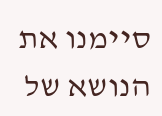סיימנו את הנושא של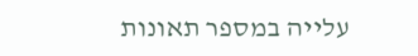עלייה במספר תאונות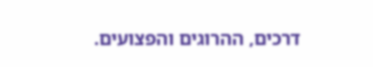דרכים, ההרוגים והפצועים.